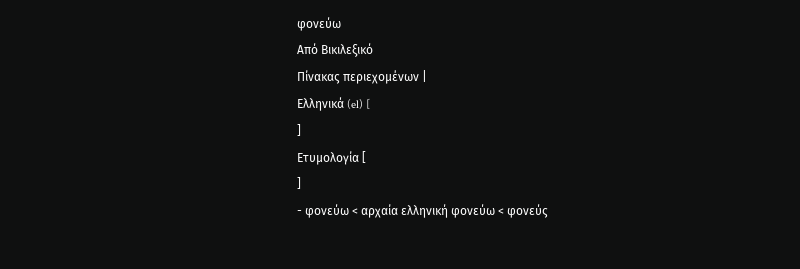φονεύω
Από Βικιλεξικό
Πίνακας περιεχομένων |
Ελληνικά (el) [
]
Ετυμολογία [
]
- φονεύω < αρχαία ελληνική φονεύω < φονεύς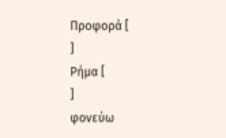Προφορά [
]
Ρήμα [
]
φονεύω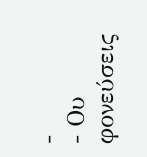-
- Ου φονεύσεις